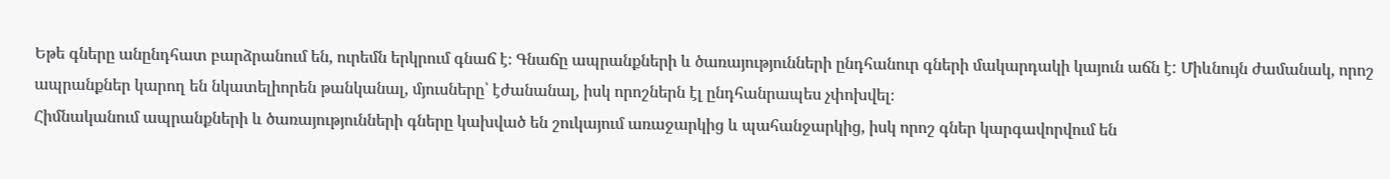Եթե գները անընդհատ բարձրանում են, ուրեմն երկրում գնաճ է։ Գնաճը ապրանքների և ծառայությունների ընդհանուր գների մակարդակի կայուն աճն է: Միևնույն ժամանակ, որոշ ապրանքներ կարող են նկատելիորեն թանկանալ, մյուսները՝ էժանանալ, իսկ որոշներն էլ ընդհանրապես չփոխվել։
Հիմնականում ապրանքների և ծառայությունների գները կախված են շուկայում առաջարկից և պահանջարկից, իսկ որոշ գներ կարգավորվում են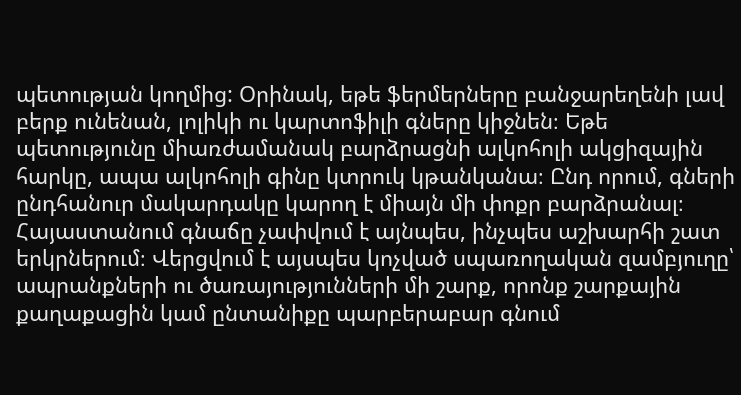պետության կողմից: Օրինակ, եթե ֆերմերները բանջարեղենի լավ բերք ունենան, լոլիկի ու կարտոֆիլի գները կիջնեն։ Եթե պետությունը միառժամանակ բարձրացնի ալկոհոլի ակցիզային հարկը, ապա ալկոհոլի գինը կտրուկ կթանկանա։ Ընդ որում, գների ընդհանուր մակարդակը կարող է միայն մի փոքր բարձրանալ։
Հայաստանում գնաճը չափվում է այնպես, ինչպես աշխարհի շատ երկրներում։ Վերցվում է այսպես կոչված սպառողական զամբյուղը՝ ապրանքների ու ծառայությունների մի շարք, որոնք շարքային քաղաքացին կամ ընտանիքը պարբերաբար գնում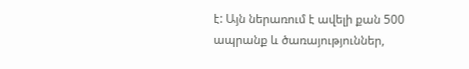է: Այն ներառում է ավելի քան 500 ապրանք և ծառայություններ,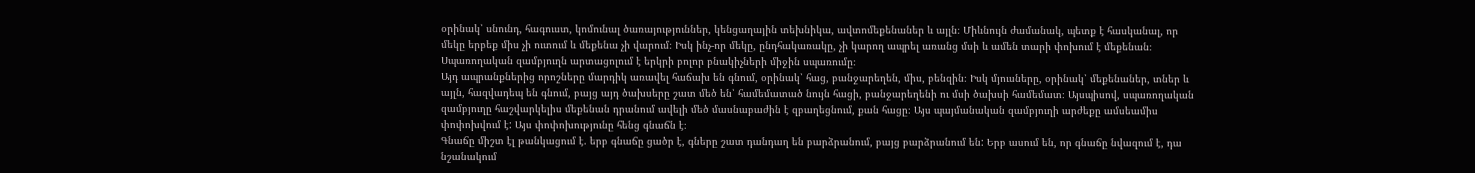օրինակ՝ սնունդ, հագուստ, կոմունալ ծառայություններ, կենցաղային տեխնիկա, ավտոմեքենաներ և այլն։ Միևնույն ժամանակ, պետք է հասկանալ, որ մեկը երբեք միս չի ուտում և մեքենա չի վարում։ Իսկ ինչ-որ մեկը, ընդհակառակը, չի կարող ապրել առանց մսի և ամեն տարի փոխում է մեքենան։ Սպառողական զամբյուղն արտացոլում է երկրի բոլոր բնակիչների միջին սպառումը։
Այդ ապրանքներից որոշները մարդիկ առավել հաճախ են գնում, օրինակ՝ հաց, բանջարեղեն, միս, բենզին։ Իսկ մյուսները, օրինակ՝ մեքենաներ, տներ և այլն, հազվադեպ են գնում, բայց այդ ծախսերը շատ մեծ են՝ համեմատած նույն հացի, բանջարեղենի ու մսի ծախսի համեմատ։ Այսպիսով, սպառողական զամբյուղը հաշվարկելիս մեքենան դրանում ավելի մեծ մասնաբաժին է զբաղեցնում, քան հացը։ Այս պայմանական զամբյուղի արժեքը ամսեամիս փոփոխվում է: Այս փոփոխությունը հենց գնաճն է։
Գնաճը միշտ էլ թանկացում է. երբ գնաճը ցածր է, գները շատ դանդաղ են բարձրանում, բայց բարձրանում են: Երբ ասում են, որ գնաճը նվազում է, դա նշանակում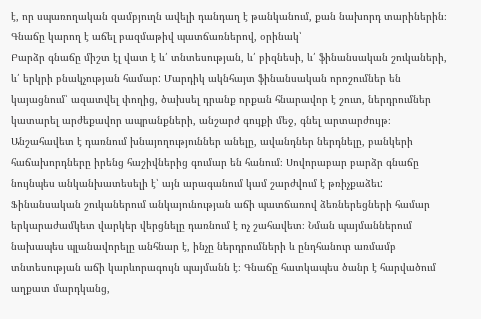է, որ սպառողական զամբյուղն ավելի դանդաղ է թանկանում, քան նախորդ տարիներին։
Գնաճը կարող է աճել բազմաթիվ պատճառներով, օրինակ՝
Բարձր գնաճը միշտ էլ վատ է և՛ տնտեսության, և՛ բիզնեսի, և՛ ֆինանսական շուկաների, և՛ երկրի բնակչության համար: Մարդիկ ակնհայտ ֆինանսական որոշումներ են կայացնում՝ ազատվել փողից, ծախսել դրանք որքան հնարավոր է շուտ, ներդրումներ կատարել արժեքավոր ապրանքների, անշարժ գույքի մեջ, գնել արտարժույթ։ Անշահավետ է դառնում խնայողություններ անելը, ավանդներ ներդնելը, բանկերի հաճախորդները իրենց հաշիվներից գումար են հանում։ Սովորաբար բարձր գնաճը նույնպես անկանխատեսելի է՝ այն արագանում կամ շարժվում է թռիչքաձեւ: Ֆինանսական շուկաներում անկայունության աճի պատճառով ձեռներեցների համար երկարաժամկետ վարկեր վերցնելը դառնում է ոչ շահավետ։ Նման պայմաններում նախապես պլանավորելը անհնար է, ինչը ներդրումների և ընդհանուր առմամբ տնտեսության աճի կարևորագույն պայմանն է։ Գնաճը հատկապես ծանր է հարվածում աղքատ մարդկանց,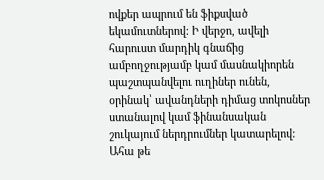ովքեր ապրում են ֆիքսված եկամուտներով: Ի վերջո, ավելի հարուստ մարդիկ գնաճից ամբողջությամբ կամ մասնակիորեն պաշտպանվելու ուղիներ ունեն, օրինակ՝ ավանդների դիմաց տոկոսներ ստանալով կամ ֆինանսական շուկայում ներդրումներ կատարելով: Ահա թե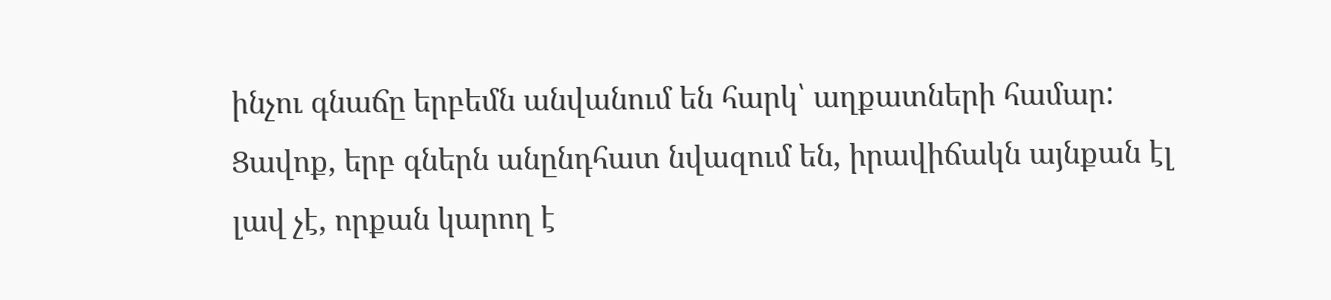ինչու գնաճը երբեմն անվանում են հարկ՝ աղքատների համար:
Ցավոք, երբ գներն անընդհատ նվազում են, իրավիճակն այնքան էլ լավ չէ, որքան կարող է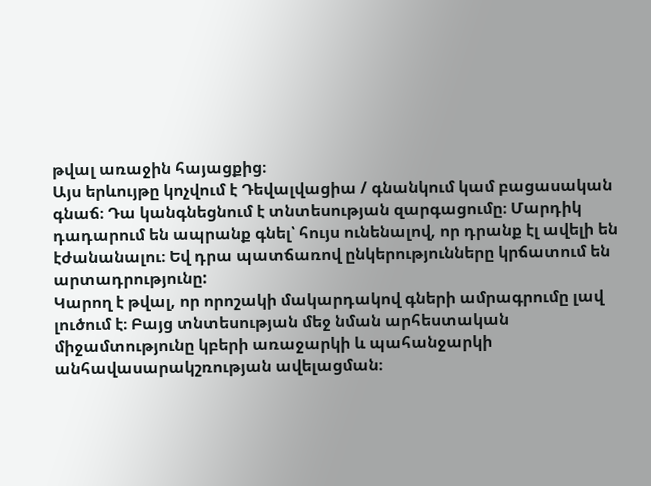թվալ առաջին հայացքից։
Այս երևույթը կոչվում է Դեվալվացիա / գնանկում կամ բացասական գնաճ։ Դա կանգնեցնում է տնտեսության զարգացումը։ Մարդիկ դադարում են ապրանք գնել՝ հույս ունենալով, որ դրանք էլ ավելի են էժանանալու։ Եվ դրա պատճառով ընկերությունները կրճատում են արտադրությունը:
Կարող է թվալ, որ որոշակի մակարդակով գների ամրագրումը լավ լուծում է։ Բայց տնտեսության մեջ նման արհեստական միջամտությունը կբերի առաջարկի և պահանջարկի անհավասարակշռության ավելացման։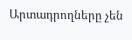Արտադրողները չեն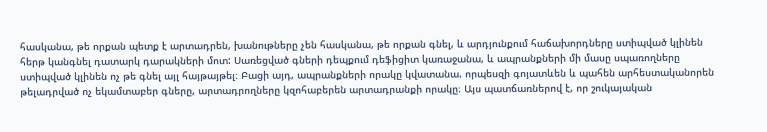հասկանա, թե որքան պետք է արտադրեն, խանութները չեն հասկանա, թե որքան գնել, և արդյունքում հաճախորդները ստիպված կլինեն հերթ կանգնել դատարկ դարակների մոտ: Սառեցված գների դեպքում դեֆիցիտ կառաջանա, և ապրանքների մի մասը սպառողները ստիպված կլինեն ոչ թե գնել այլ հայթայթել։ Բացի այդ, ապրանքների որակը կվատանա. որպեսզի գոյատևեն և պահեն արհեստականորեն թելադրված ոչ եկամտաբեր գները, արտադրողները կզոհաբերեն արտադրանքի որակը։ Այս պատճառներով է, որ շուկայական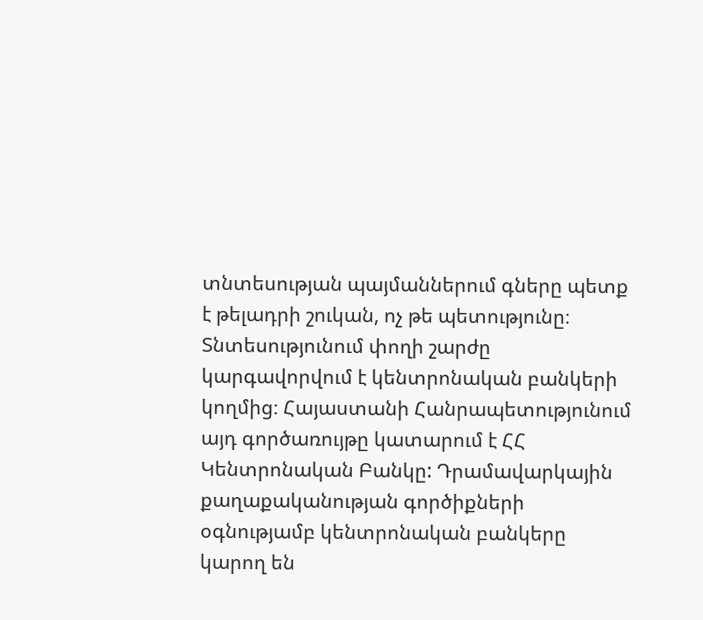տնտեսության պայմաններում գները պետք է թելադրի շուկան, ոչ թե պետությունը։
Տնտեսությունում փողի շարժը կարգավորվում է կենտրոնական բանկերի կողմից։ Հայաստանի Հանրապետությունում այդ գործառույթը կատարում է ՀՀ Կենտրոնական Բանկը: Դրամավարկային քաղաքականության գործիքների օգնությամբ կենտրոնական բանկերը կարող են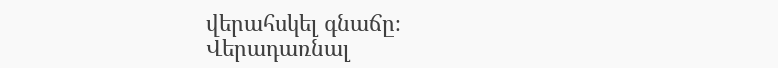վերահսկել գնաճը։
Վերադառնալ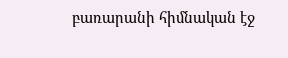բառարանի հիմնական էջ